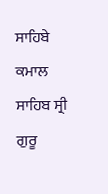ਸਾਹਿਬੇ ਕਮਾਲ ਸਾਹਿਬ ਸ੍ਰੀ ਗੁਰੂ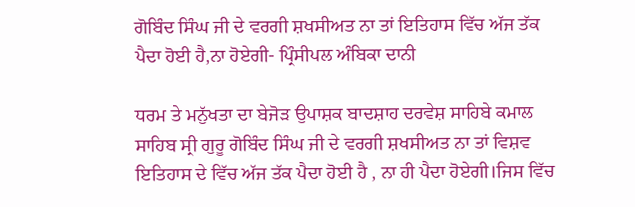ਗੋਬਿੰਦ ਸਿੰਘ ਜੀ ਦੇ ਵਰਗੀ ਸ਼ਖਸੀਅਤ ਨਾ ਤਾਂ ਇਤਿਹਾਸ ਵਿੱਚ ਅੱਜ ਤੱਕ ਪੈਦਾ ਹੋਈ ਹੈ,ਨਾ ਹੋਏਗੀ- ਪ੍ਰਿੰਸੀਪਲ ਅੰਬਿਕਾ ਦਾਨੀ

ਧਰਮ ਤੇ ਮਨੁੱਖਤਾ ਦਾ ਬੇਜੋੜ ਉਪਾਸ਼ਕ ਬਾਦਸ਼ਾਹ ਦਰਵੇਸ਼ ਸਾਹਿਬੇ ਕਮਾਲ ਸਾਹਿਬ ਸ੍ਰੀ ਗੁਰੂ ਗੋਬਿੰਦ ਸਿੰਘ ਜੀ ਦੇ ਵਰਗੀ ਸ਼ਖਸੀਅਤ ਨਾ ਤਾਂ ਵਿਸ਼ਵ ਇਤਿਹਾਸ ਦੇ ਵਿੱਚ ਅੱਜ ਤੱਕ ਪੈਦਾ ਹੋਈ ਹੈ , ਨਾ ਹੀ ਪੈਦਾ ਹੋਏਗੀ।ਜਿਸ ਵਿੱਚ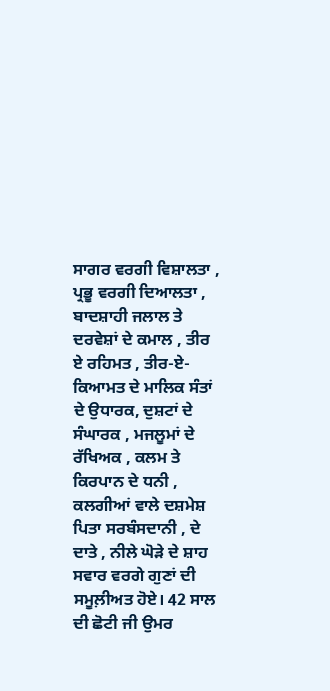ਸਾਗਰ ਵਰਗੀ ਵਿਸ਼ਾਲਤਾ , ਪ੍ਰਭੂ ਵਰਗੀ ਦਿਆਲਤਾ , ਬਾਦਸ਼ਾਹੀ ਜਲਾਲ ਤੇ ਦਰਵੇਸ਼ਾਂ ਦੇ ਕਮਾਲ , ਤੀਰ ਏ ਰਹਿਮਤ , ਤੀਰ-ਏ- ਕਿਆਮਤ ਦੇ ਮਾਲਿਕ ਸੰਤਾਂ ਦੇ ਉਧਾਰਕ, ਦੁਸ਼ਟਾਂ ਦੇ ਸੰਘਾਰਕ , ਮਜਲੂਮਾਂ ਦੇ ਰੱਖਿਅਕ , ਕਲਮ ਤੇ ਕਿਰਪਾਨ ਦੇ ਧਨੀ , ਕਲਗੀਆਂ ਵਾਲੇ ਦਸ਼ਮੇਸ਼ ਪਿਤਾ ਸਰਬੰਸਦਾਨੀ , ਦੇ ਦਾਤੇ , ਨੀਲੇ ਘੋੜੇ ਦੇ ਸ਼ਾਹ ਸਵਾਰ ਵਰਗੇ ਗੁਣਾਂ ਦੀ ਸਮੂਲ਼ੀਅਤ ਹੋਏ। 42 ਸਾਲ ਦੀ ਛੋਟੀ ਜੀ ਉਮਰ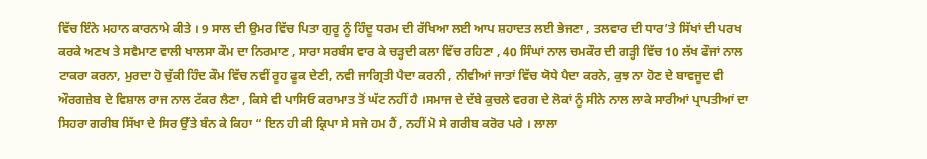ਵਿੱਚ ਇੰਨੇ ਮਹਾਨ ਕਾਰਨਾਮੇ ਕੀਤੇ । 9 ਸਾਲ ਦੀ ਉਮਰ ਵਿੱਚ ਪਿਤਾ ਗੁਰੂ ਨੂੰ ਹਿੰਦੂ ਧਰਮ ਦੀ ਰੱਖਿਆ ਲਈ ਆਪ ਸ਼ਹਾਦਤ ਲਈ ਭੇਜਣਾ , ਤਲਵਾਰ ਦੀ ਧਾਰ’ਤੇ ਸਿੱਖਾਂ ਦੀ ਪਰਖ ਕਰਕੇ ਅਣਖ ਤੇ ਸਵੈਮਾਣ ਵਾਲੀ ਖਾਲਸਾ ਕੌਮ ਦਾ ਨਿਰਮਾਣ , ਸਾਰਾ ਸਰਬੰਸ ਵਾਰ ਕੇ ਚੜ੍ਹਦੀ ਕਲਾ ਵਿੱਚ ਰਹਿਣਾ , 40 ਸਿੰਘਾਂ ਨਾਲ ਚਮਕੌਰ ਦੀ ਗੜ੍ਹੀ ਵਿੱਚ 10 ਲੱਖ ਫੌਜਾਂ ਨਾਲ ਟਾਕਰਾ ਕਰਨਾ, ਮੁਰਦਾ ਹੋ ਚੁੱਕੀ ਹਿੰਦ ਕੌਮ ਵਿੱਚ ਨਵੀਂ ਰੂਹ ਫੂਕ ਦੇਣੀ, ਨਵੀ ਜਾਗ੍ਰਿਤੀ ਪੈਦਾ ਕਰਨੀ , ਨੀਵੀਆਂ ਜਾਤਾਂ ਵਿੱਚ ਯੋਧੇ ਪੈਦਾ ਕਰਨੇ, ਕੁਝ ਨਾ ਹੋਣ ਦੇ ਬਾਵਜੂਦ ਵੀ ਔਰਗਜ਼ੇਬ ਦੇ ਵਿਸ਼ਾਲ ਰਾਜ ਨਾਲ ਟੱਕਰ ਲੈਣਾ , ਕਿਸੇ ਵੀ ਪਾਸਿਓ ਕਰਾਮਾਤ ਤੋਂ ਘੱਟ ਨਹੀਂ ਹੈ ।ਸਮਾਜ ਦੇ ਦੱਬੇ ਕੁਚਲੇ ਵਰਗ ਦੇ ਲੋਕਾਂ ਨੂੰ ਸੀਨੇ ਨਾਲ ਲਾਕੇ ਸਾਰੀਆਂ ਪ੍ਰਾਪਤੀਆਂ ਦਾ ਸਿਹਰਾ ਗਰੀਬ ਸਿੱਖਾ ਦੇ ਸਿਰ ਉੱਤੇ ਬੰਨ ਕੇ ਕਿਹਾ “ ਇਨ ਹੀ ਕੀ ਕ੍ਰਿਪਾ ਸੇ ਸਜੇ ਹਮ ਹੈਂ , ਨਹੀਂ ਮੋ ਸੇ ਗਰੀਬ ਕਰੋਰ ਪਰੇ । ਲਾਲਾ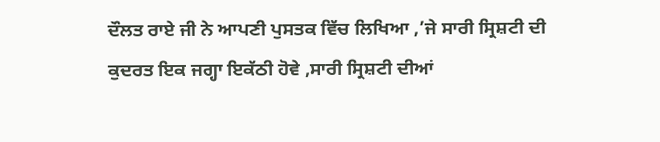ਦੌਲਤ ਰਾਏ ਜੀ ਨੇ ਆਪਣੀ ਪੁਸਤਕ ਵਿੱਚ ਲਿਖਿਆ ,’ਜੇ ਸਾਰੀ ਸ੍ਰਿਸ਼ਟੀ ਦੀ ਕੁਦਰਤ ਇਕ ਜਗ੍ਹਾ ਇਕੱਠੀ ਹੋਵੇ ,ਸਾਰੀ ਸ੍ਰਿਸ਼ਟੀ ਦੀਆਂ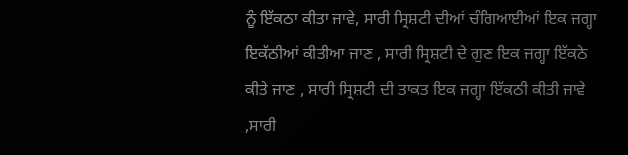ਨੂੰ ਇੱਕਠਾ ਕੀਤਾ ਜਾਵੇ, ਸਾਰੀ ਸ੍ਰਿਸ਼ਟੀ ਦੀਆਂ ਚੰਗਿਆਈਆਂ ਇਕ ਜਗ੍ਹਾ ਇਕੱਠੀਆਂ ਕੀਤੀਆ ਜਾਣ , ਸਾਰੀ ਸ੍ਰਿਸ਼ਟੀ ਦੇ ਗੁਣ ਇਕ ਜਗ੍ਹਾ ਇੱਕਠੇ ਕੀਤੇ ਜਾਣ , ਸਾਰੀ ਸ੍ਰਿਸ਼ਟੀ ਦੀ ਤਾਕਤ ਇਕ ਜਗ੍ਹਾ ਇੱਕਠੀ ਕੀਤੀ ਜਾਵੇ ,ਸਾਰੀ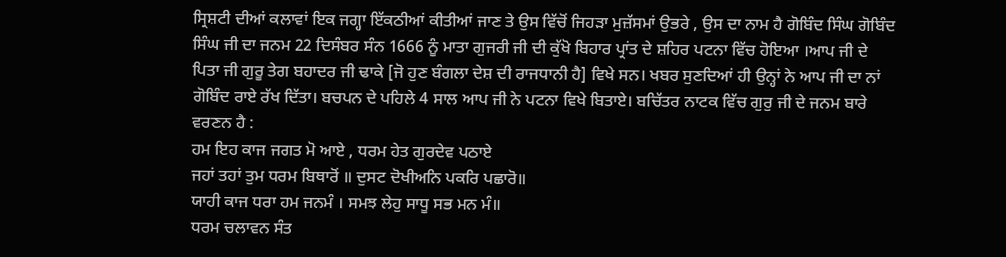ਸ੍ਰਿਸ਼ਟੀ ਦੀਆਂ ਕਲਾਵਾਂ ਇਕ ਜਗ੍ਹਾ ਇੱਕਠੀਆਂ ਕੀਤੀਆਂ ਜਾਣ ਤੇ ਉਸ ਵਿੱਚੋਂ ਜਿਹੜਾ ਮੁਜ਼ੱਸਮਾਂ ਉਭਰੇ , ਉਸ ਦਾ ਨਾਮ ਹੈ ਗੋਬਿੰਦ ਸਿੰਘ ਗੋਬਿੰਦ ਸਿੰਘ ਜੀ ਦਾ ਜਨਮ 22 ਦਿਸੰਬਰ ਸੰਨ 1666 ਨੂੰ ਮਾਤਾ ਗੁਜਰੀ ਜੀ ਦੀ ਕੁੱਖੋ ਬਿਹਾਰ ਪ੍ਰਾਂਤ ਦੇ ਸ਼ਹਿਰ ਪਟਨਾ ਵਿੱਚ ਹੋਇਆ ।ਆਪ ਜੀ ਦੇ ਪਿਤਾ ਜੀ ਗੁਰੂ ਤੇਗ ਬਹਾਦਰ ਜੀ ਢਾਕੇ [ਜੋ ਹੁਣ ਬੰਗਲਾ ਦੇਸ਼ ਦੀ ਰਾਜਧਾਨੀ ਹੈ] ਵਿਖੇ ਸਨ। ਖਬਰ ਸੁਣਦਿਆਂ ਹੀ ਉਨ੍ਹਾਂ ਨੇ ਆਪ ਜੀ ਦਾ ਨਾਂ ਗੋਬਿੰਦ ਰਾਏ ਰੱਖ ਦਿੱਤਾ। ਬਚਪਨ ਦੇ ਪਹਿਲੇ 4 ਸਾਲ ਆਪ ਜੀ ਨੇ ਪਟਨਾ ਵਿਖੇ ਬਿਤਾਏ। ਬਚਿੱਤਰ ਨਾਟਕ ਵਿੱਚ ਗੁਰੁ ਜੀ ਦੇ ਜਨਮ ਬਾਰੇ ਵਰਣਨ ਹੈ :
ਹਮ ਇਹ ਕਾਜ ਜਗਤ ਮੋ ਆਏ , ਧਰਮ ਹੇਤ ਗੁਰਦੇਵ ਪਠਾਏ
ਜਹਾਂ ਤਹਾਂ ਤੁਮ ਧਰਮ ਬਿਥਾਰੋਂ ॥ ਦੁਸਟ ਦੋਖੀਅਨਿ ਪਕਰਿ ਪਛਾਰੋ॥
ਯਾਹੀ ਕਾਜ ਧਰਾ ਹਮ ਜਨਮੰ । ਸਮਝ ਲੇਹੁ ਸਾਧੂ ਸਭ ਮਨ ਮੰ॥
ਧਰਮ ਚਲਾਵਨ ਸੰਤ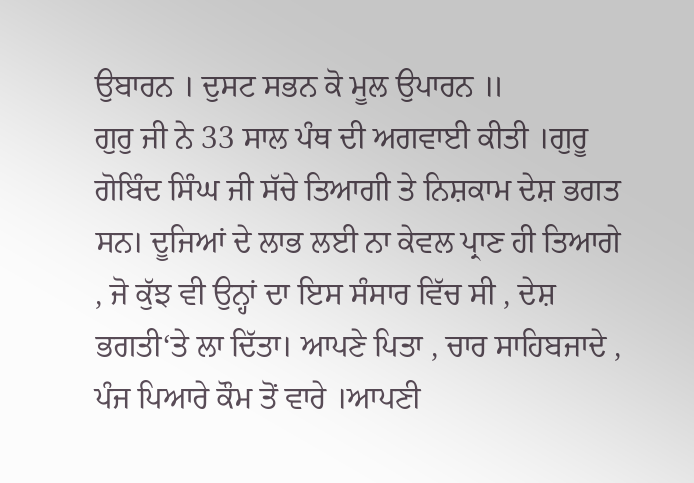ਉਬਾਰਨ । ਦੁਸਟ ਸਭਨ ਕੋ ਮੂਲ ਉਪਾਰਨ ॥
ਗੁਰੁ ਜੀ ਨੇ 33 ਸਾਲ ਪੰਥ ਦੀ ਅਗਵਾਈ ਕੀਤੀ ।ਗੁਰੂ ਗੋਬਿੰਦ ਸਿੰਘ ਜੀ ਸੱਚੇ ਤਿਆਗੀ ਤੇ ਨਿਸ਼ਕਾਮ ਦੇਸ਼ ਭਗਤ ਸਨ। ਦੂਜਿਆਂ ਦੇ ਲਾਭ ਲਈ ਨਾ ਕੇਵਲ ਪ੍ਰਾਣ ਹੀ ਤਿਆਗੇ , ਜੋ ਕੁੱਝ ਵੀ ਉਨ੍ਹਾਂ ਦਾ ਇਸ ਸੰਸਾਰ ਵਿੱਚ ਸੀ , ਦੇਸ਼ ਭਗਤੀ‘ਤੇ ਲਾ ਦਿੱਤਾ। ਆਪਣੇ ਪਿਤਾ , ਚਾਰ ਸਾਹਿਬਜਾਦੇ , ਪੰਜ ਪਿਆਰੇ ਕੌਮ ਤੋਂ ਵਾਰੇ ।ਆਪਣੀ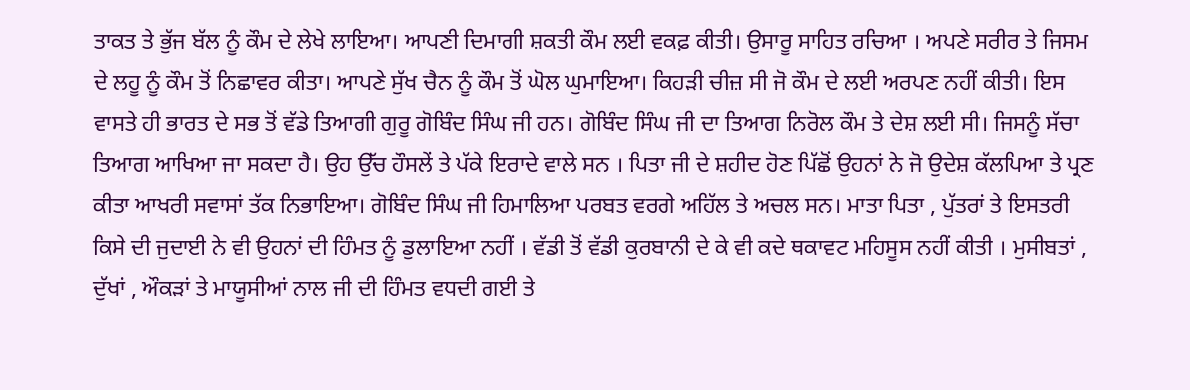ਤਾਕਤ ਤੇ ਭੁੱਜ ਬੱਲ ਨੂੰ ਕੌਮ ਦੇ ਲੇਖੇ ਲਾਇਆ। ਆਪਣੀ ਦਿਮਾਗੀ ਸ਼ਕਤੀ ਕੌਮ ਲਈ ਵਕਫ਼ ਕੀਤੀ। ਉਸਾਰੂ ਸਾਹਿਤ ਰਚਿਆ । ਅਪਣੇ ਸਰੀਰ ਤੇ ਜਿਸਮ ਦੇ ਲਹੂ ਨੂੰ ਕੌਮ ਤੋਂ ਨਿਛਾਵਰ ਕੀਤਾ। ਆਪਣੇ ਸੁੱਖ ਚੈਨ ਨੂੰ ਕੌਮ ਤੋਂ ਘੋਲ ਘੁਮਾਇਆ। ਕਿਹੜੀ ਚੀਜ਼ ਸੀ ਜੋ ਕੌਮ ਦੇ ਲਈ ਅਰਪਣ ਨਹੀਂ ਕੀਤੀ। ਇਸ ਵਾਸਤੇ ਹੀ ਭਾਰਤ ਦੇ ਸਭ ਤੋਂ ਵੱਡੇ ਤਿਆਗੀ ਗੁਰੂ ਗੋਬਿੰਦ ਸਿੰਘ ਜੀ ਹਨ। ਗੋਬਿੰਦ ਸਿੰਘ ਜੀ ਦਾ ਤਿਆਗ ਨਿਰੋਲ ਕੌਮ ਤੇ ਦੇਸ਼ ਲਈ ਸੀ। ਜਿਸਨੂੰ ਸੱਚਾ ਤਿਆਗ ਆਖਿਆ ਜਾ ਸਕਦਾ ਹੈ। ਉਹ ਉੱਚ ਹੌਸਲੇਂ ਤੇ ਪੱਕੇ ਇਰਾਦੇ ਵਾਲੇ ਸਨ । ਪਿਤਾ ਜੀ ਦੇ ਸ਼ਹੀਦ ਹੋਣ ਪਿੱਛੋਂ ਉਹਨਾਂ ਨੇ ਜੋ ਉਦੇਸ਼ ਕੱਲਪਿਆ ਤੇ ਪ੍ਰਣ ਕੀਤਾ ਆਖਰੀ ਸਵਾਸਾਂ ਤੱਕ ਨਿਭਾਇਆ। ਗੋਬਿੰਦ ਸਿੰਘ ਜੀ ਹਿਮਾਲਿਆ ਪਰਬਤ ਵਰਗੇ ਅਹਿੱਲ ਤੇ ਅਚਲ ਸਨ। ਮਾਤਾ ਪਿਤਾ , ਪੁੱਤਰਾਂ ਤੇ ਇਸਤਰੀ ਕਿਸੇ ਦੀ ਜੁਦਾਈ ਨੇ ਵੀ ਉਹਨਾਂ ਦੀ ਹਿੰਮਤ ਨੂੰ ਡੁਲਾਇਆ ਨਹੀਂ । ਵੱਡੀ ਤੋਂ ਵੱਡੀ ਕੁਰਬਾਨੀ ਦੇ ਕੇ ਵੀ ਕਦੇ ਥਕਾਵਟ ਮਹਿਸੂਸ ਨਹੀਂ ਕੀਤੀ । ਮੁਸੀਬਤਾਂ , ਦੁੱਖਾਂ , ਔਕੜਾਂ ਤੇ ਮਾਯੂਸੀਆਂ ਨਾਲ ਜੀ ਦੀ ਹਿੰਮਤ ਵਧਦੀ ਗਈ ਤੇ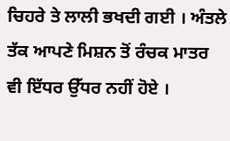ਚਿਹਰੇ ਤੇ ਲਾਲੀ ਭਖਦੀ ਗਈ । ਅੰਤਲੇ ਤੱਕ ਆਪਣੇ ਮਿਸ਼ਨ ਤੋਂ ਰੰਚਕ ਮਾਤਰ ਵੀ ਇੱਧਰ ਉੱਧਰ ਨਹੀਂ ਹੋਏ ।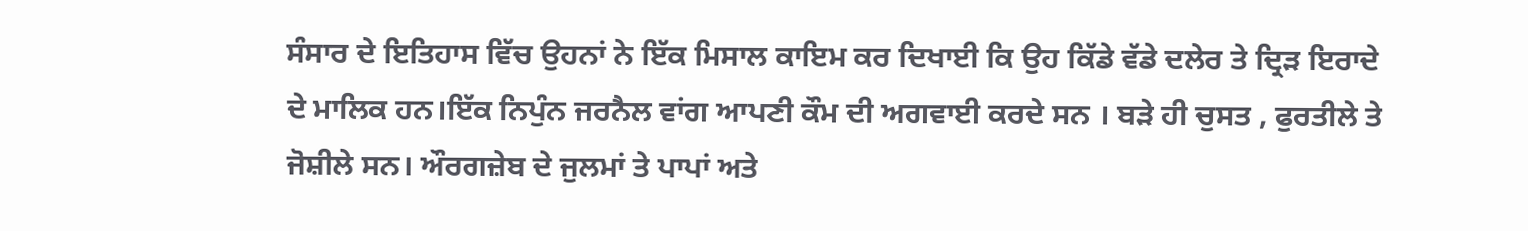ਸੰਸਾਰ ਦੇ ਇਤਿਹਾਸ ਵਿੱਚ ਉਹਨਾਂ ਨੇ ਇੱਕ ਮਿਸਾਲ ਕਾਇਮ ਕਰ ਦਿਖਾਈ ਕਿ ਉਹ ਕਿੱਡੇ ਵੱਡੇ ਦਲੇਰ ਤੇ ਦ੍ਰਿੜ ਇਰਾਦੇ ਦੇ ਮਾਲਿਕ ਹਨ।ਇੱਕ ਨਿਪੁੰਨ ਜਰਨੈਲ ਵਾਂਗ ਆਪਣੀ ਕੌਮ ਦੀ ਅਗਵਾਈ ਕਰਦੇ ਸਨ । ਬੜੇ ਹੀ ਚੁਸਤ , ਫੁਰਤੀਲੇ ਤੇ ਜੋਸ਼ੀਲੇ ਸਨ। ਔਰਗਜ਼ੇਬ ਦੇ ਜੁਲਮਾਂ ਤੇ ਪਾਪਾਂ ਅਤੇ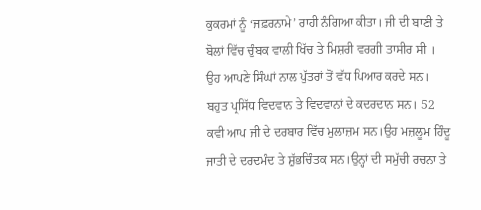ਕੁਕਰਮਾਂ ਨੂੰ ‘ਜਫ਼ਰਨਾਮੇ’ ਰਾਹੀ ਨੰਗਿਆ ਕੀਤਾ। ਜੀ ਦੀ ਬਾਣੀ ਤੇ ਬੋਲਾਂ ਵਿੱਚ ਚੁੰਬਕ ਵਾਲੀ ਖਿੱਚ ਤੇ ਮਿਸ਼ਰੀ ਵਰਗੀ ਤਾਸੀਰ ਸੀ । ਉਹ ਆਪਣੇ ਸਿੰਘਾਂ ਨਾਲ ਪੁੱਤਰਾਂ ਤੋਂ ਵੱਧ ਪਿਆਰ ਕਰਦੇ ਸਨ। ਬਹੁਤ ਪ੍ਰਸਿੱਧ ਵਿਦਵਾਨ ਤੇ ਵਿਦਵਾਨਾਂ ਦੇ ਕਦਰਦਾਨ ਸਨ। 52 ਕਵੀ ਆਪ ਜੀ ਦੇ ਦਰਬਾਰ ਵਿੱਚ ਮੁਲਾਜ਼ਮ ਸਨ।ਉਹ ਮਜ਼ਲੂਮ ਹਿੰਦੂ ਜਾਤੀ ਦੇ ਦਰਦਮੰਦ ਤੇ ਸ਼ੁੱਭਚਿੰਤਕ ਸਨ।ਉਨ੍ਹਾਂ ਦੀ ਸਮੁੱਚੀ ਰਚਨਾ ਤੇ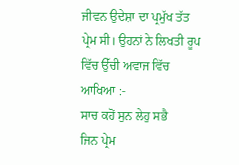ਜੀਵਨ ਉਦੇਸ਼ਾ ਦਾ ਪ੍ਰਮੁੱਖ ਤੱਤ ਪ੍ਰੇਮ ਸੀ। ਉਹਨਾਂ ਨੇ ਲਿਖਤੀ ਰੂਪ ਵਿੱਚ ਉੱਚੀ ਅਵਾਜ ਵਿੱਚ ਆਖਿਆ :-
ਸਾਚ ਕਹੋਂ ਸੁਨ ਲੇਹੁ ਸਭੈ
ਜਿਨ ਪ੍ਰੇਮ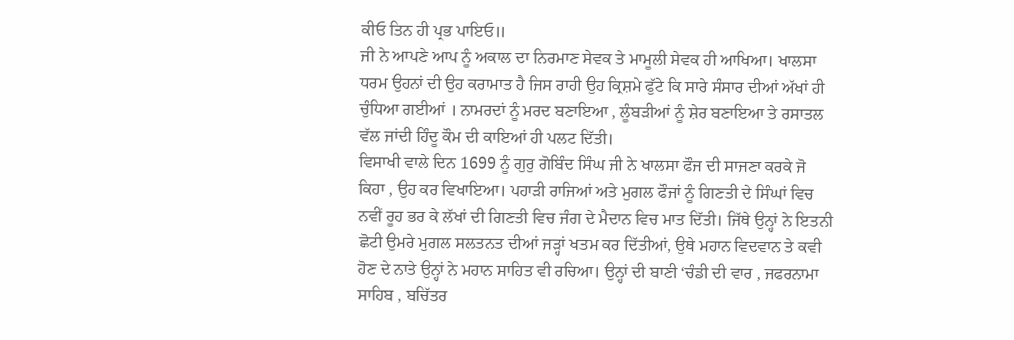ਕੀਓ ਤਿਨ ਹੀ ਪ੍ਰਭ ਪਾਇਓ॥
ਜੀ ਨੇ ਆਪਣੇ ਆਪ ਨੂੰ ਅਕਾਲ ਦਾ ਨਿਰਮਾਣ ਸੇਵਕ ਤੇ ਮਾਮੂਲੀ ਸੇਵਕ ਹੀ ਆਖਿਆ। ਖਾਲਸਾ ਧਰਮ ਉਹਨਾਂ ਦੀ ਉਹ ਕਰਾਮਾਤ ਹੈ ਜਿਸ ਰਾਹੀ ਉਹ ਕ੍ਰਿਸ਼ਮੇ ਫੁੱਟੇ ਕਿ ਸਾਰੇ ਸੰਸਾਰ ਦੀਆਂ ਅੱਖਾਂ ਹੀ ਚੁੰਧਿਆ ਗਈਆਂ । ਨਾਮਰਦਾਂ ਨੂੰ ਮਰਦ ਬਣਾਇਆ , ਲੂੰਬੜੀਆਂ ਨੂੰ ਸ਼ੇਰ ਬਣਾਇਆ ਤੇ ਰਸਾਤਲ ਵੱਲ ਜਾਂਦੀ ਹਿੰਦੂ ਕੌਮ ਦੀ ਕਾਇਆਂ ਹੀ ਪਲਟ ਦਿੱਤੀ।
ਵਿਸਾਖੀ ਵਾਲੇ ਦਿਨ 1699 ਨੂੰ ਗੁਰੁ ਗੋਬਿੰਦ ਸਿੰਘ ਜੀ ਨੇ ਖਾਲਸਾ ਫੌਜ ਦੀ ਸਾਜਣਾ ਕਰਕੇ ਜੋ ਕਿਹਾ , ਉਹ ਕਰ ਵਿਖਾਇਆ। ਪਹਾੜੀ ਰਾਜਿਆਂ ਅਤੇ ਮੁਗਲ ਫੌਜਾਂ ਨੂੰ ਗਿਣਤੀ ਦੇ ਸਿੰਘਾਂ ਵਿਚ ਨਵੀਂ ਰੂਹ ਭਰ ਕੇ ਲੱਖਾਂ ਦੀ ਗਿਣਤੀ ਵਿਚ ਜੰਗ ਦੇ ਮੈਦਾਨ ਵਿਚ ਮਾਤ ਦਿੱਤੀ। ਜਿੱਥੇ ਉਨ੍ਹਾਂ ਨੇ ਇਤਨੀ ਛੋਟੀ ਉਮਰੇ ਮੁਗਲ ਸਲਤਨਤ ਦੀਆਂ ਜੜ੍ਹਾਂ ਖਤਮ ਕਰ ਦਿੱਤੀਆਂ, ਉਥੇ ਮਹਾਨ ਵਿਦਵਾਨ ਤੇ ਕਵੀ ਹੋਣ ਦੇ ਨਾਤੇ ਉਨ੍ਹਾਂ ਨੇ ਮਹਾਨ ਸਾਹਿਤ ਵੀ ਰਚਿਆ। ਉਨ੍ਹਾਂ ਦੀ ਬਾਣੀ ‘ਚੰਡੀ ਦੀ ਵਾਰ , ਜਫਰਨਾਮਾ ਸਾਹਿਬ , ਬਚਿੱਤਰ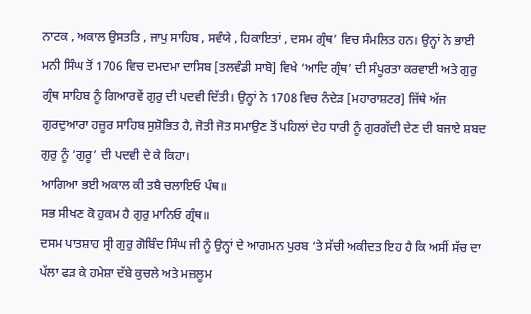ਨਾਟਕ , ਅਕਾਲ ਉਸਤਤਿ , ਜਾਪੁ ਸਾਹਿਬ , ਸਵੰਯੇ , ਹਿਕਾਇਤਾਂ , ਦਸਮ ਗ੍ਰੰਥ’ ਵਿਚ ਸੰਮਲਿਤ ਹਨ। ਉਨ੍ਹਾਂ ਨੇ ਭਾਈ ਮਨੀ ਸਿੰਘ ਤੋਂ 1706 ਵਿਚ ਦਮਦਮਾ ਦਾਸਿਬ [ਤਲਵੰਡੀ ਸਾਬੋ] ਵਿਖੇ ‘ਆਦਿ ਗ੍ਰੰਥ’ ਦੀ ਸੰਪੂਰਤਾ ਕਰਵਾਈ ਅਤੇ ਗੁਰੁ ਗ੍ਰੰਥ ਸਾਹਿਬ ਨੂੰ ਗਿਆਰਵੇਂ ਗੁਰੁ ਦੀ ਪਦਵੀ ਦਿੱਤੀ। ਉਨ੍ਹਾਂ ਨੇ 1708 ਵਿਚ ਨੰਦੇੜ [ਮਹਾਰਾਸ਼ਟਰ] ਜਿੱਥੇ ਅੱਜ ਗੁਰਦੁਆਰਾ ਹਜ਼ੂਰ ਸਾਹਿਬ ਸੁਸ਼ੋਭਿਤ ਹੈ, ਜੋਤੀ ਜੋਤ ਸਮਾਉਣ ਤੋਂ ਪਹਿਲਾਂ ਦੇਹ ਧਾਰੀ ਨੂੰ ਗੁਰਗੱਦੀ ਦੇਣ ਦੀ ਬਜਾਏ ਸ਼ਬਦ ਗੁਰੁ ਨੂੰ ‘ਗੁਰੂ’ ਦੀ ਪਦਵੀ ਦੇ ਕੇ ਕਿਹਾ।
ਆਗਿਆ ਭਈ ਅਕਾਲ ਕੀ ਤਬੈ ਚਲਾਇਓ ਪੰਥ॥
ਸਭ ਸੀਖਣ ਕੋ ਹੁਕਮ ਹੈ ਗੁਰੁ ਮਾਨਿਓ ਗ੍ਰੰਥ॥
ਦਸਮ ਪਾਤਸ਼ਾਹ ਸ੍ਰੀ ਗੁਰੁ ਗੋਬਿੰਦ ਸਿੰਘ ਜੀ ਨੂੰ ਉਨ੍ਹਾਂ ਦੇ ਆਗਮਨ ਪੁਰਬ ‘ਤੇ ਸੱਚੀ ਅਕੀਦਤ ਇਹ ਹੈ ਕਿ ਅਸੀਂ ਸੱਚ ਦਾ ਪੱਲਾ ਫੜ ਕੇ ਹਮੇਸ਼ਾ ਦੱਬੇ ਕੁਚਲੇ ਅਤੇ ਮਜ਼ਲੂਮ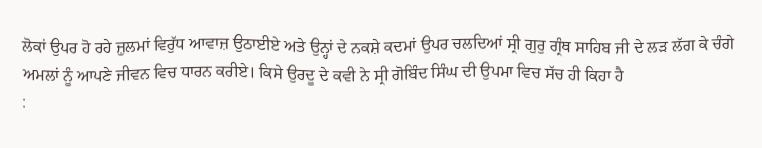ਲੋਕਾਂ ਉਪਰ ਹੋ ਰਹੇ ਜ਼ੁਲਮਾਂ ਵਿਰੁੱਧ ਆਵਾਜ਼ ਉਠਾਈਏ ਅਤੇ ਉਨ੍ਹਾਂ ਦੇ ਨਕਸ਼ੇ ਕਦਮਾਂ ਉਪਰ ਚਲਦਿਆਂ ਸ੍ਰੀ ਗੁਰੁ ਗ੍ਰੰਥ ਸਾਹਿਬ ਜੀ ਦੇ ਲੜ ਲੱਗ ਕੇ ਚੰਗੇ ਅਮਲਾਂ ਨੂੰ ਆਪਣੇ ਜੀਵਨ ਵਿਚ ਧਾਰਨ ਕਰੀਏ। ਕਿਸੇ ਉਰਦੂ ਦੇ ਕਵੀ ਨੇ ਸ੍ਰੀ ਗੋਬਿੰਦ ਸਿੰਘ ਦੀ ਉਪਮਾ ਵਿਚ ਸੱਚ ਹੀ ਕਿਹਾ ਹੈ
: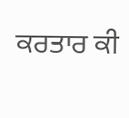ਕਰਤਾਰ ਕੀ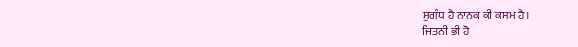ਸੁਗੰਧ ਹੈ ਨਾਨਕ ਕੀ ਕਸਮ ਹੈ।
ਜਿਤਨੀ ਭੀ ਹੋ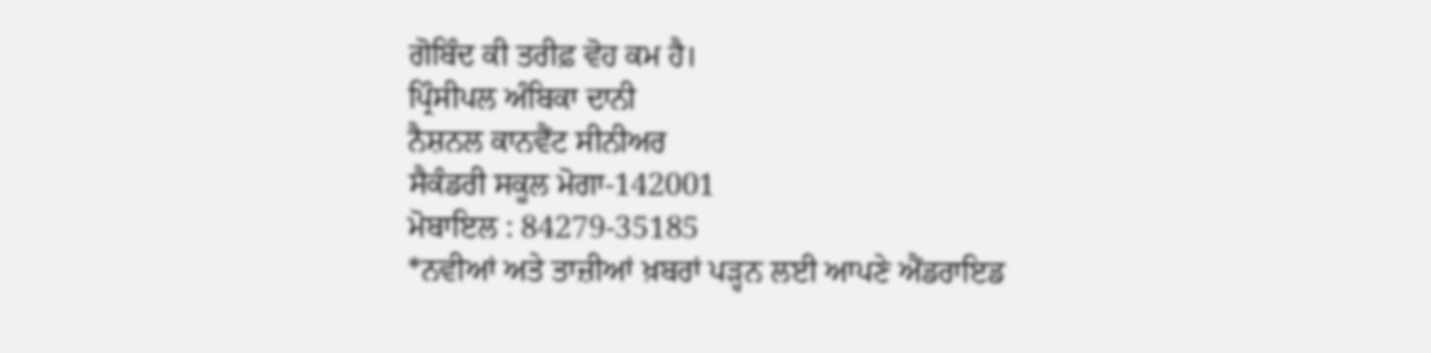ਗੋਬਿੰਦ ਕੀ ਤਰੀਫ਼ ਵੋਹ ਕਮ ਹੈ।
ਪ੍ਰਿੰਸੀਪਲ ਅੰਬਿਕਾ ਦਾਨੀ
ਨੈਸ਼ਨਲ ਕਾਨਵੈਂਟ ਸੀਨੀਅਰ
ਸੈਕੰਡਰੀ ਸਕੂਲ ਮੋਗਾ-142001
ਮੋਬਾਇਲ : 84279-35185
*ਨਵੀਆਂ ਅਤੇ ਤਾਜ਼ੀਆਂ ਖ਼ਬਰਾਂ ਪੜ੍ਹਨ ਲਈ ਆਪਣੇ ਐਂਡਰਾਇਡ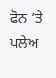ਫੋਨ ’ਤੇ ਪਲੇਅ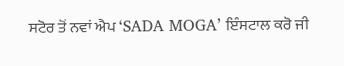ਸਟੋਰ ਤੋਂ ਨਵਾਂ ਐਪ ‘SADA MOGA’ ਇੰਸਟਾਲ ਕਰੋ ਜੀ